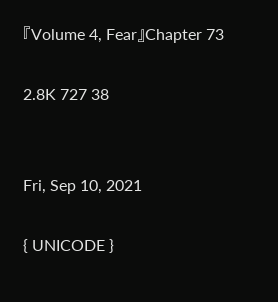『Volume 4, Fear』Chapter 73

2.8K 727 38


Fri, Sep 10, 2021

{ UNICODE }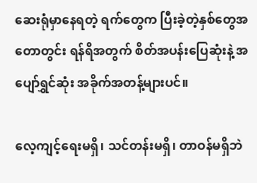ဆေးရုံမှာနေရတဲ့ ရက်တွေက ပြီးခဲ့တဲ့နှစ်‌တွေအတောတွင်း ရန်ရိအတွက် စိတ်အပန်းပြေဆုံးနဲ့ အပျော်ရွှင်ဆုံး အခိုက်အတန့်များပင်။

လေ့ကျင့်ရေးမရှိ၊ သင်တန်းမရှိ၊ တာဝန်မရှိဘဲ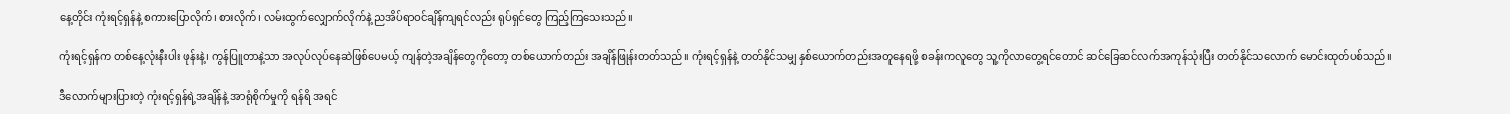နေ့တိုင်း ကုံးရင့်ရှန်နဲ့ စကားပြောလိုက်၊ စား‌လိုက်၊ လမ်းထွက်လျှောက်လိုက်နဲ့ ညအိပ်ရာဝင်ချိန်ကျရင်လည်း ရုပ်ရှင်တွေ ကြည့်ကြသေးသည်။

ကုံးရင့်ရှန်က တစ်နေ့လုံးနီးပါး ဖုန်းနဲ့၊ ကွန်ပြူတာနဲ့သာ အလုပ်လုပ်နေဆဲဖြစ်ပေမယ့် ကျန်တဲ့အချိန်တွေကိုတော့ တစ်ယောက်တည်း အချိန်ဖြုန်းတတ်သည်။ ကုံးရင့်ရှန်နဲ့ တတ်နိုင်သမျှ နှစ်ယောက်တည်းအတူနေရဖို့ စခန်းကလူတွေ သူ့ကိုလာတွေ့ရင်တောင် ဆင်ခြေဆင်လက်‌အကုန်သုံးပြီး တတ်နိုင်သလောက် မောင်းထုတ်ပစ်သည်။

ဒီလောက်များပြားတဲ့ ကုံးရင့်ရှန်ရဲ့အချိန်နဲ့ အာရုံစိုက်မှုကို ရန်ရိ အရင်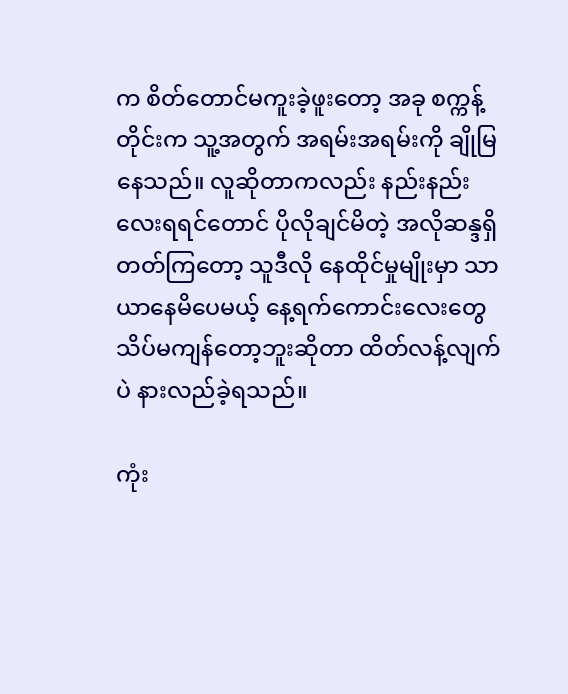က စိတ်တောင်မကူးခဲ့ဖူးတော့ အခု စက္ကန့်တိုင်းက သူ့အတွက် အရမ်းအရမ်းကို ချိုမြနေသည်။ လူဆိုတာကလည်း နည်းနည်းလေးရရင်တောင် ပိုလိုချင်မိတဲ့ အလိုဆန္ဒရှိတတ်ကြ‌တော့ သူဒီလို နေထိုင်မှုမျိုးမှာ သာယာနေမိပေမယ့် နေ့ရက်ကောင်းလေးတွေ သိပ်မကျန်တော့ဘူးဆိုတာ ထိတ်လန့်လျက်ပဲ နားလည်ခဲ့ရသည်။

ကုံး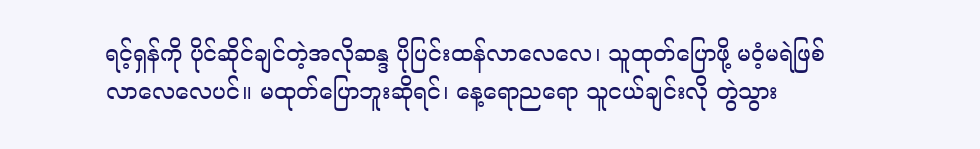ရင့်ရှန်ကို ပိုင်ဆိုင်ချင်တဲ့အလိုဆန္ဒ ပိုပြင်းထန်လာလေလေ၊ သူထုတ်ပြောဖို့ မဝံ့မရဲဖြစ်လာလေလေပင်။ မထုတ်ပြောဘူးဆိုရင်၊ နေ့ရောညရော သူငယ်ချင်းလို တွဲသွား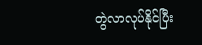တွဲလာလုပ်နိုင်ပြီး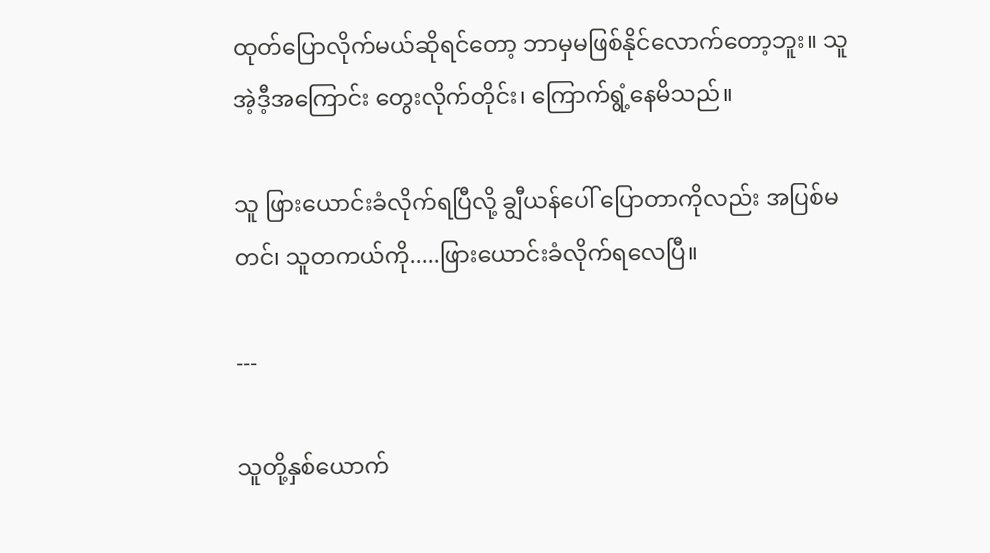ထုတ်ပြောလိုက်မယ်ဆိုရင်တော့ ဘာမှမဖြစ်နိုင်လောက်တော့ဘူး။ သူအဲ့ဒီ့အကြောင်း တွေးလိုက်တိုင်း၊ ကြောက်ရွံ့နေမိသည်။

သူ ဖြားယောင်းခံလိုက်ရပြီလို့ ချွီယန်ပေါ် ပြောတာကိုလည်း အပြစ်မတင်၊ သူတကယ်ကို.....ဖြားယောင်းခံလိုက်‌ရလေပြီ။

---

သူတို့နှစ်ယောက်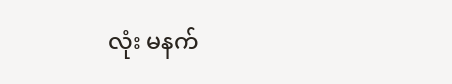လုံး မနက်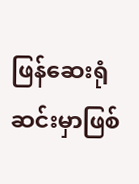ဖြန်ဆေးရုံဆင်းမှာဖြစ်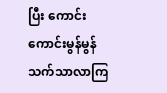ပြီး ကောင်းကောင်းမွန်မွန် သက်သာလာကြ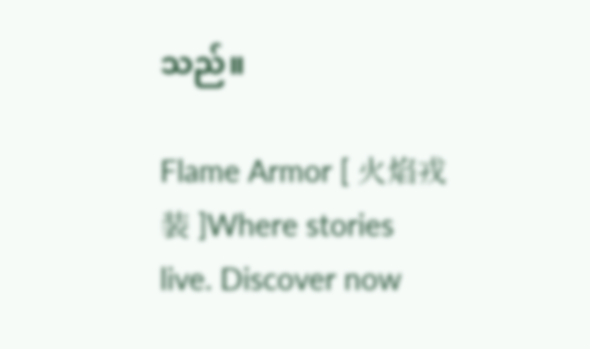သည်။

Flame Armor [ 火焰戎装 ]Where stories live. Discover now